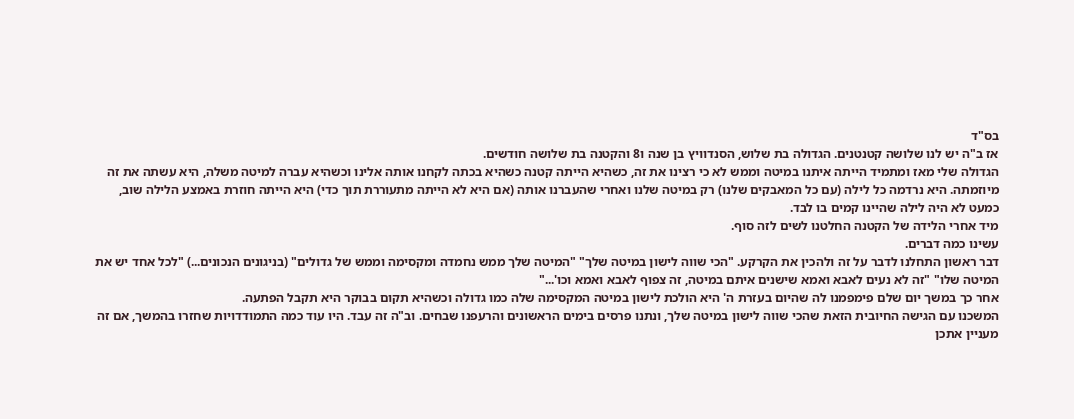בס"ד
אז ב"ה יש לנו שלושה קטנטנים. הגדולה בת שלוש, הסנדוויץ בן שנה ו8 והקטנה בת שלושה חודשים.
הגדולה שלי מאז ומתמיד הייתה איתנו במיטה וממש לא כי רצינו את זה, כשהיא הייתה קטנה כשהיא בכתה לקחנו אותה אלינו וכשהיא עברה למיטה משלה, היא עשתה את זה מיוזמתה. היא נרדמה כל לילה (עם כל המאבקים שלנו) רק במיטה שלנו ואחרי שהעברנו אותה (אם היא לא הייתה מתעוררת תוך כדי) היא הייתה חוזרת באמצע הלילה שוב, כמעט לא היה לילה שהיינו קמים בו לבד.
מיד אחרי הלידה של הקטנה החלטנו לשים לזה סוף.
עשינו כמה דברים.
דבר ראשון התחלנו לדבר על זה ולהכין את הקרקע. "הכי שווה לישון במיטה שלך" "המיטה שלך ממש נחמדה ומקסימה וממש של גדולים" (בניגונים הנכונים...) "לכל אחד יש את המיטה שלו" "זה לא נעים לאבא ואמא שישנים איתם במיטה, זה צפוף לאבא ואמא וכו'..."
אחר כך במשך יום שלם פימפמנו לה שהיום בעזרת ה' היא הולכת לישון במיטה המקסימה שלה כמו גדולה וכשהיא תקום בבוקר היא תקבל הפתעה.
המשכנו עם הגישה החיובית הזאת שהכי שווה לישון במיטה שלך, ונתנו פרסים בימים הראשונים והרעפנו שבחים. וב"ה זה עבד. היו עוד כמה התמודדויות שחזרו בהמשך, אם זה מעניין אתכן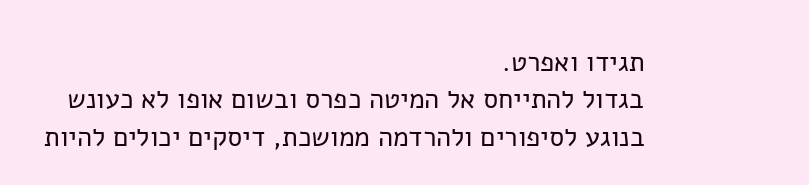תגידו ואפרט.
בגדול להתייחס אל המיטה כפרס ובשום אופו לא כעונש
בנוגע לסיפורים ולהרדמה ממושכת, דיסקים יכולים להיות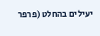יעילים בהחלט (פרפר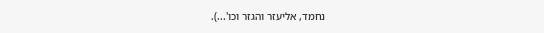נחמד, אליעזר והגזר וכו'...).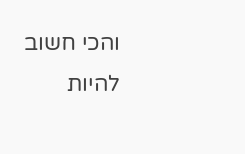והכי חשוב להיות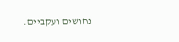נחושים ועקביים.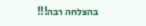בהצלחה רבה!!!